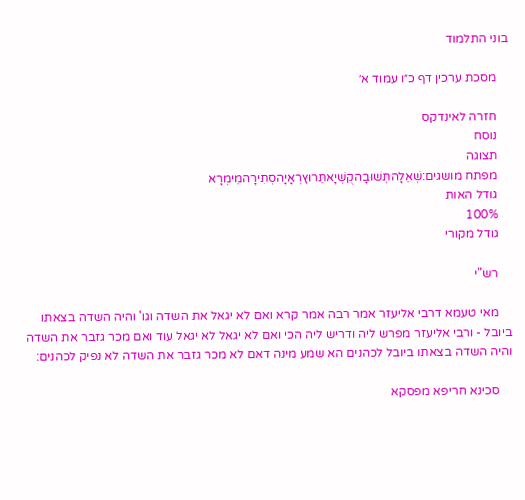בוני התלמוד

    מסכת ערכין דף כ״ו עמוד א׳

    חזרה לאינדקס
    נוסח
    תצוגה
    מפתח מושגים:שְׁאֵלָהתְּשׁוּבָהקֻשְׁיָאתֵּרוּץרְאָיָהסְתִירָהמֵימְרָא
    גודל האות
    100%
    גודל מקורי

    רש"י

    מאי טעמא דרבי אליעזר אמר רבה אמר קרא ואם לא יגאל את השדה וגו' והיה השדה בצאתו ביובל - ורבי אליעזר מפרש ליה ודריש ליה הכי ואם לא יגאל לא יגאל עוד ואם מכר גזבר את השדה והיה השדה בצאתו ביובל לכהנים הא שמע מינה דאם לא מכר גזבר את השדה לא נפיק לכהנים:

    סכינא חריפא מפסקא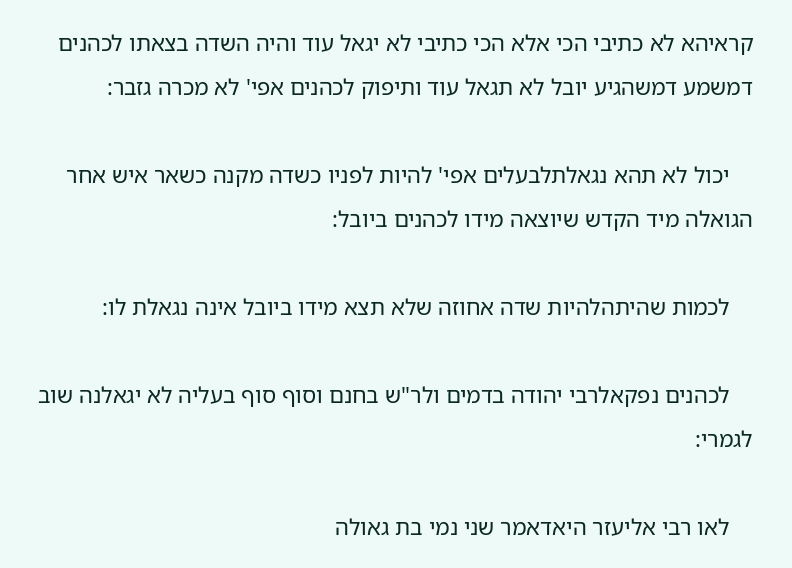קראיהא לא כתיבי הכי אלא הכי כתיבי לא יגאל עוד והיה השדה בצאתו לכהנים דמשמע דמשהגיע יובל לא תגאל עוד ותיפוק לכהנים אפי' לא מכרה גזבר:

    יכול לא תהא נגאלתלבעלים אפי' להיות לפניו כשדה מקנה כשאר איש אחר הגואלה מיד הקדש שיוצאה מידו לכהנים ביובל:

    לכמות שהיתהלהיות שדה אחוזה שלא תצא מידו ביובל אינה נגאלת לו:

    לכהנים נפקאלרבי יהודה בדמים ולר"ש בחנם וסוף סוף בעליה לא יגאלנה שוב לגמרי:

    לאו רבי אליעזר היאדאמר שני נמי בת גאולה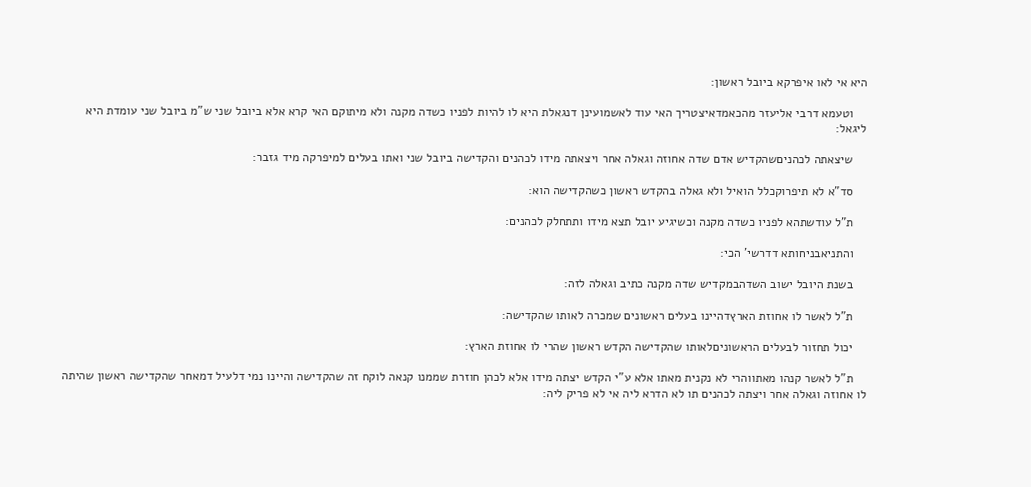היא אי לאו איפרקא ביובל ראשון:

    וטעמא דרבי אליעזר מהכאמדאיצטריך האי עוד לאשמועינן דנגאלת היא לו להיות לפניו כשדה מקנה ולא מיתוקם האי קרא אלא ביובל שני ש"מ ביובל שני עומדת היא ליגאל:

    שיצאתה לכהניםשהקדיש אדם שדה אחוזה וגאלה אחר ויצאתה מידו לכהנים והקדישה ביובל שני ואתו בעלים למיפרקה מיד גזבר:

    סד"א לא תיפרוקכלל הואיל ולא גאלה בהקדש ראשון כשהקדישה הוא:

    ת"ל עודשתהא לפניו כשדה מקנה וכשיגיע יובל תצא מידו ותתחלק לכהנים:

    והתניאבניחותא דדרשי' הכי:

    בשנת היובל ישוב השדהבמקדיש שדה מקנה כתיב וגאלה לזה:

    ת"ל לאשר לו אחוזת הארץדהיינו בעלים ראשונים שמכרה לאותו שהקדישה:

    יכול תחזור לבעלים הראשוניםלאותו שהקדישה הקדש ראשון שהרי לו אחוזת הארץ:

    ת"ל לאשר קנהו מאתווהרי לא נקנית מאתו אלא ע"י הקדש יצתה מידו אלא לכהן חוזרת שממנו קנאה לוקח זה שהקדישה והיינו נמי דלעיל דמאחר שהקדישה ראשון שהיתה לו אחוזה וגאלה אחר ויצתה לכהנים תו לא הדרא ליה אי לא פריק ליה: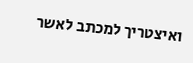ואיצטריך למכתב לאשר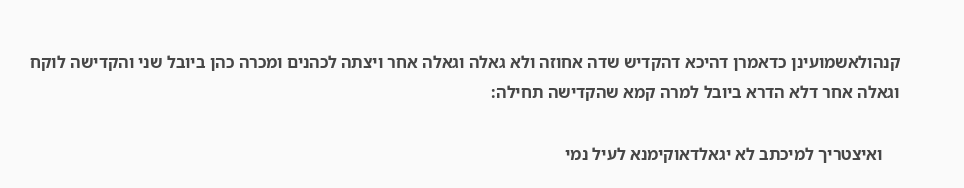קנהולאשמועינן כדאמרן דהיכא דהקדיש שדה אחוזה ולא גאלה וגאלה אחר ויצתה לכהנים ומכרה כהן ביובל שני והקדישה לוקח וגאלה אחר דלא הדרא ביובל למרה קמא שהקדישה תחילה:

    ואיצטריך למיכתב לא יגאלדאוקימנא לעיל נמי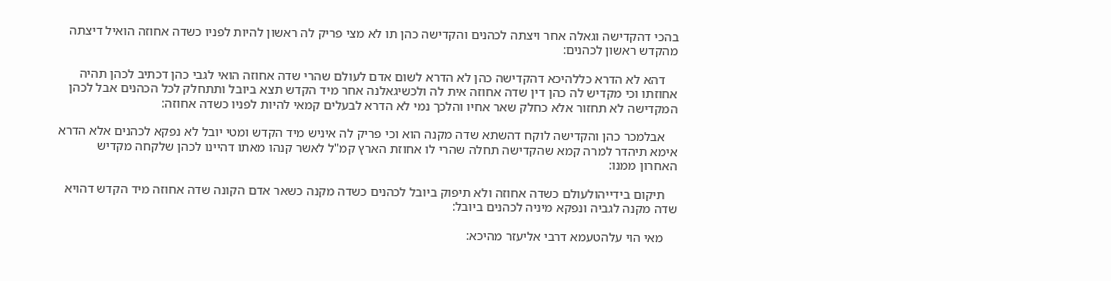בהכי דהקדישה וגאלה אחר ויצתה לכהנים והקדישה כהן תו לא מצי פריק לה ראשון להיות לפניו כשדה אחוזה הואיל דיצתה מהקדש ראשון לכהנים:

    דהא לא הדרא כללהיכא דהקדישה כהן לא הדרא לשום אדם לעולם שהרי שדה אחוזה הואי לגבי כהן דכתיב לכהן תהיה אחוזתו וכי מקדיש לה כהן דין שדה אחוזה אית לה ולכשיגאלנה אחר מיד הקדש תצא ביובל ותתחלק לכל הכהנים אבל לכהן המקדישה לא תחזור אלא כחלק שאר אחיו והלכך נמי לא הדרא לבעלים קמאי להיות לפניו כשדה אחוזה:

    אבלמכר כהן והקדישה לוקח דהשתא שדה מקנה הוא וכי פריק לה איניש מיד הקדש ומטי יובל לא נפקא לכהנים אלא הדרא אימא תיהדר למרה קמא שהקדישה תחלה שהרי לו אחוזת הארץ קמ"ל לאשר קנהו מאתו דהיינו לכהן שלקחה מקדיש האחרון ממנו:

    תיקום בידייהולעולם כשדה אחוזה ולא תיפוק ביובל לכהנים כשדה מקנה כשאר אדם הקונה שדה אחוזה מיד הקדש דהויא שדה מקנה לגביה ונפקא מיניה לכהנים ביובל:

    מאי הוי עלהטעמא דרבי אליעזר מהיכא: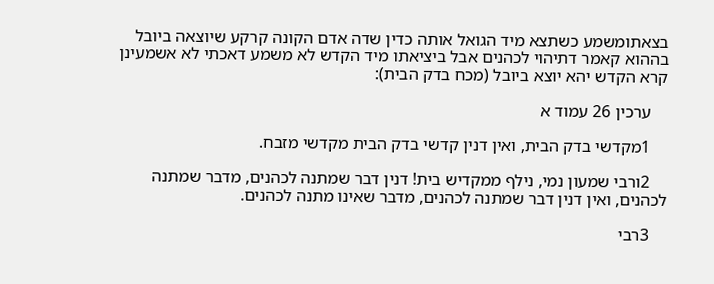בצאתומשמע כשתצא מיד הגואל אותה כדין שדה אדם הקונה קרקע שיוצאה ביובל בההוא קאמר דתיהוי לכהנים אבל ביציאתו מיד הקדש לא משמע דאכתי לא אשמעינן קרא הקדש יהא יוצא ביובל (מכח בדק הבית):

    ערכין 26 עמוד א

    1מקדשי בדק הבית, ואין דנין קדשי בדק הבית מקדשי מזבח.

    2ורבי שמעון נמי, נילף ממקדיש בית! דנין דבר שמתנה לכהנים, מדבר שמתנה לכהנים, ואין דנין דבר שמתנה לכהנים, מדבר שאינו מתנה לכהנים.

    3רבי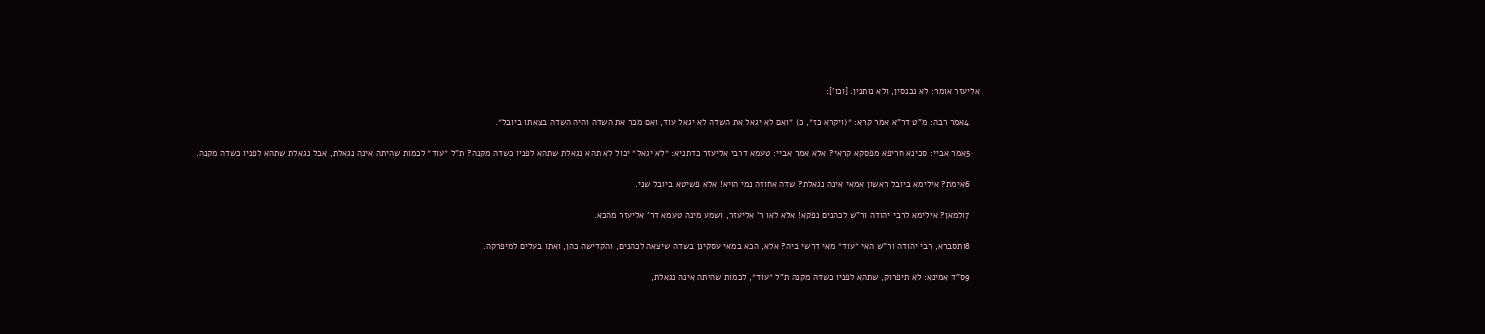אליעזר אומר: לא נכנסין, ולא נותנין. [וכו']:

    4אמר רבה: מ"ט דר"א אמר קרא: ״(ויקרא כז״, כ) ״ואם לא יגאל את השדה לא יגאל עוד, ואם מכר את השדה והיה השדה בצאתו ביובל״.

    5אמר אביי: סכינא חריפא מפסקא קראי? אלא אמר אביי: טעמא דרבי אליעזר כדתניא: ״לא יגאל״ יכול לא תהא נגאלת שתהא לפניו כשדה מקנה? ת"ל ״עוד״ לכמות שהיתה אינה נגאלת, אבל נגאלת שתהא לפניו כשדה מקנה.

    6אימת? אילימא ביובל ראשון אמאי אינה נגאלת? שדה אחוזה נמי הויא! אלא פשיטא ביובל שני.

    7ולמאן? אילימא לרבי יהודה ור"ש לכהנים נפקא! אלא לאו ר' אליעזר, ושמע מינה טעמא דר' אליעזר מהכא.

    8ותסברא, רבי יהודה ור"ש האי ״עוד״ מאי דרשי ביה? אלא, הכא במאי עסקינן בשדה שיצאה לכהנים, והקדישה כהן, ואתו בעלים למיפרקה.

    9ס"ד אמינא: לא תיפרוק, שתהא לפניו כשדה מקנה ת"ל ״עוד״, לכמות שהיתה אינה נגאלת,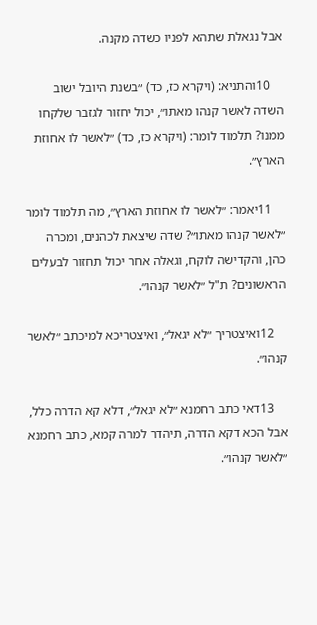אבל נגאלת שתהא לפניו כשדה מקנה.

    10והתניא: (ויקרא כז, כד) ״בשנת היובל ישוב השדה לאשר קנהו מאתו״, יכול יחזור לגזבר שלקחו ממנו? תלמוד לומר: (ויקרא כז, כד) ״לאשר לו אחוזת הארץ״.

    11יאמר: ״לאשר לו אחוזת הארץ״, מה תלמוד לומר ״לאשר קנהו מאתו״? שדה שיצאת לכהנים, ומכרה כהן, והקדישה לוקח, וגאלה אחר יכול תחזור לבעלים הראשונים? ת"ל ״לאשר קנהו״.

    12ואיצטריך ״לא יגאל״, ואיצטריכא למיכתב ״לאשר קנהו״.

    13דאי כתב רחמנא ״לא יגאל״, דלא קא הדרה כלל, אבל הכא דקא הדרה, תיהדר למרה קמא, כתב רחמנא ״לאשר קנהו״.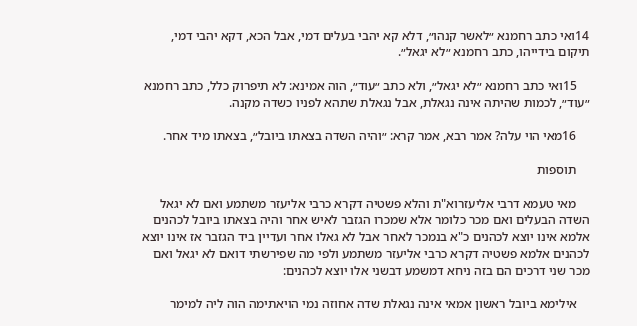14ואי כתב רחמנא ״לאשר קנהו״, דלא קא יהבי בעלים דמי, אבל הכא, דקא יהבי דמי, תיקום בידייהו, כתב רחמנא ״לא יגאל״.

    15ואי כתב רחמנא ״לא יגאל״, ולא כתב ״עוד״, הוה אמינא: לא תיפרוק כלל, כתב רחמנא ״עוד״, לכמות שהיתה אינה נגאלת, אבל נגאלת שתהא לפניו כשדה מקנה.

    16מאי הוי עלה? אמר רבא, אמר קרא: ״והיה השדה בצאתו ביובל״, בצאתו מיד אחר.

    תוספות

    מאי טעמא דרבי אליעזרוא"ת והלא פשטיה דקרא כרבי אליעזר משתמע ואם לא יגאל השדה הבעלים ואם מכר כלומר אלא שמכרו הגזבר לאיש אחר והיה בצאתו ביובל לכהנים אלמא אינו יוצא לכהנים כ"א בנמכר לאחר אבל לא גאלו אחר ועדיין ביד הגזבר אז אינו יוצא לכהנים אלמא פשטיה דקרא כרבי אליעזר משתמע ולפי מה שפירשתי דואם לא יגאל ואם מכר שני דרכים הם בזה ניחא דמשמע דבשני אלו יוצא לכהנים:

    אילימא ביובל ראשון אמאי אינה נגאלת שדה אחוזה נמי הויאתימה הוה ליה למימר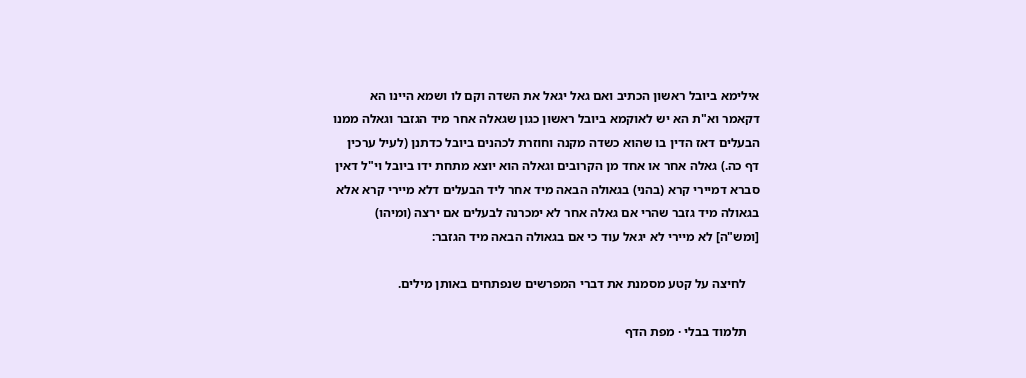אילימא ביובל ראשון הכתיב ואם גאל יגאל את השדה וקם לו ושמא היינו הא דקאמר וא"ת הא יש לאוקמא ביובל ראשון כגון שגאלה אחר מיד הגזבר וגאלה ממנו הבעלים דאז הדין בו שהוא כשדה מקנה וחוזרת לכהנים ביובל כדתנן (לעיל ערכין דף כה.) גאלה אחר או אחד מן הקרובים וגאלה הוא יוצא מתחת ידו ביובל וי"ל דאין סברא דמיירי קרא (בהני) בגאולה הבאה מיד אחר ליד הבעלים דלא מיירי קרא אלא בגאולה מיד גזבר שהרי אם גאלה אחר לא ימכרנה לבעלים אם ירצה (ומיהו) [ומש"ה] לא מיירי לא יגאל עוד כי אם בגאולה הבאה מיד הגזבר:

    לחיצה על קטע מסמנת את דברי המפרשים שנפתחים באותן מילים.

    תלמוד בבלי · מפת הדף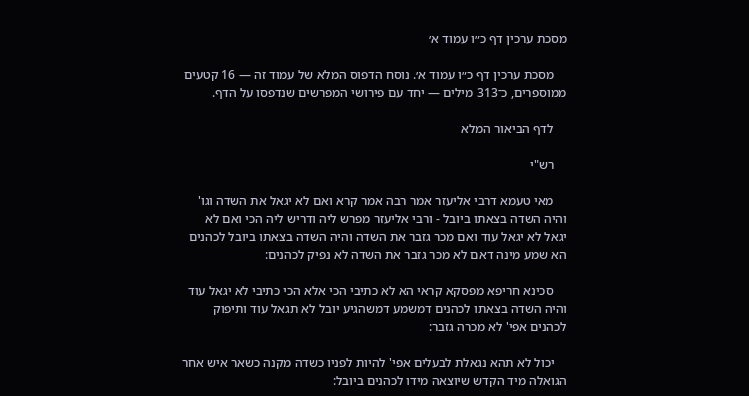מסכת ערכין דף כ״ו עמוד א׳

    מסכת ערכין דף כ״ו עמוד א׳. נוסח הדפוס המלא של עמוד זה — 16 קטעים ממוספרים, כ־313 מילים — יחד עם פירושי המפרשים שנדפסו על הדף.

    לדף הביאור המלא

    רש"י

    מאי טעמא דרבי אליעזר אמר רבה אמר קרא ואם לא יגאל את השדה וגו' והיה השדה בצאתו ביובל - ורבי אליעזר מפרש ליה ודריש ליה הכי ואם לא יגאל לא יגאל עוד ואם מכר גזבר את השדה והיה השדה בצאתו ביובל לכהנים הא שמע מינה דאם לא מכר גזבר את השדה לא נפיק לכהנים:

    סכינא חריפא מפסקא קראי הא לא כתיבי הכי אלא הכי כתיבי לא יגאל עוד והיה השדה בצאתו לכהנים דמשמע דמשהגיע יובל לא תגאל עוד ותיפוק לכהנים אפי' לא מכרה גזבר:

    יכול לא תהא נגאלת לבעלים אפי' להיות לפניו כשדה מקנה כשאר איש אחר הגואלה מיד הקדש שיוצאה מידו לכהנים ביובל: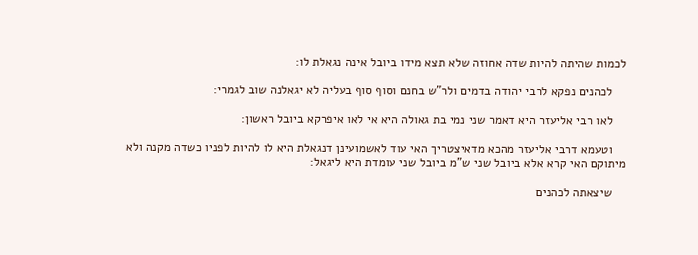לכמות שהיתה להיות שדה אחוזה שלא תצא מידו ביובל אינה נגאלת לו:

    לכהנים נפקא לרבי יהודה בדמים ולר"ש בחנם וסוף סוף בעליה לא יגאלנה שוב לגמרי:

    לאו רבי אליעזר היא דאמר שני נמי בת גאולה היא אי לאו איפרקא ביובל ראשון:

    וטעמא דרבי אליעזר מהכא מדאיצטריך האי עוד לאשמועינן דנגאלת היא לו להיות לפניו כשדה מקנה ולא מיתוקם האי קרא אלא ביובל שני ש"מ ביובל שני עומדת היא ליגאל:

    שיצאתה לכהנים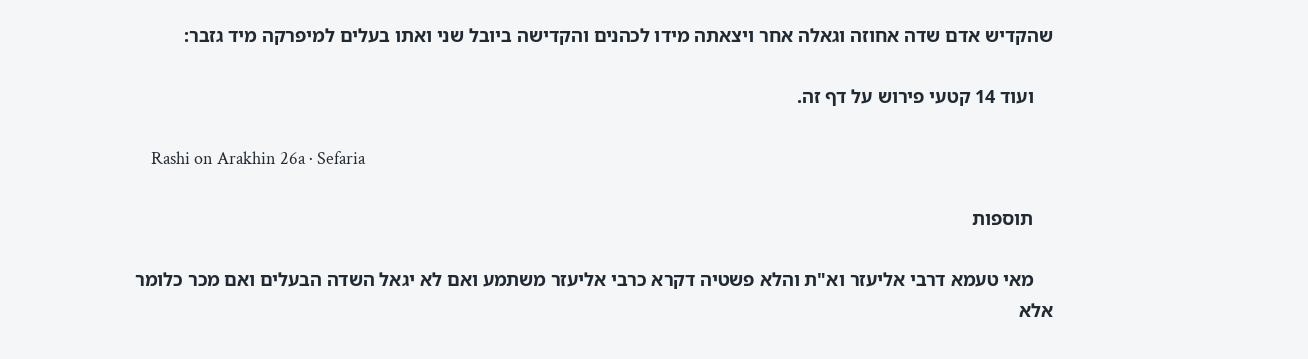שהקדיש אדם שדה אחוזה וגאלה אחר ויצאתה מידו לכהנים והקדישה ביובל שני ואתו בעלים למיפרקה מיד גזבר:

    ועוד 14 קטעי פירוש על דף זה.

    Rashi on Arakhin 26a · Sefaria

    תוספות

    מאי טעמא דרבי אליעזר וא"ת והלא פשטיה דקרא כרבי אליעזר משתמע ואם לא יגאל השדה הבעלים ואם מכר כלומר אלא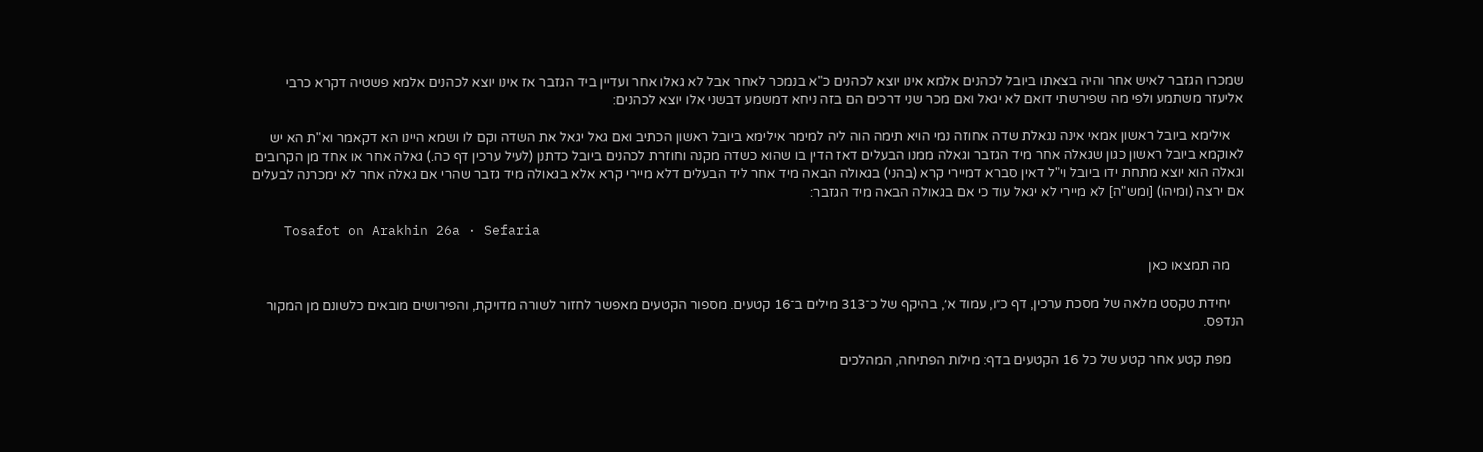שמכרו הגזבר לאיש אחר והיה בצאתו ביובל לכהנים אלמא אינו יוצא לכהנים כ"א בנמכר לאחר אבל לא גאלו אחר ועדיין ביד הגזבר אז אינו יוצא לכהנים אלמא פשטיה דקרא כרבי אליעזר משתמע ולפי מה שפירשתי דואם לא יגאל ואם מכר שני דרכים הם בזה ניחא דמשמע דבשני אלו יוצא לכהנים:

    אילימא ביובל ראשון אמאי אינה נגאלת שדה אחוזה נמי הויא תימה הוה ליה למימר אילימא ביובל ראשון הכתיב ואם גאל יגאל את השדה וקם לו ושמא היינו הא דקאמר וא"ת הא יש לאוקמא ביובל ראשון כגון שגאלה אחר מיד הגזבר וגאלה ממנו הבעלים דאז הדין בו שהוא כשדה מקנה וחוזרת לכהנים ביובל כדתנן (לעיל ערכין דף כה.) גאלה אחר או אחד מן הקרובים וגאלה הוא יוצא מתחת ידו ביובל וי"ל דאין סברא דמיירי קרא (בהני) בגאולה הבאה מיד אחר ליד הבעלים דלא מיירי קרא אלא בגאולה מיד גזבר שהרי אם גאלה אחר לא ימכרנה לבעלים אם ירצה (ומיהו) [ומש"ה] לא מיירי לא יגאל עוד כי אם בגאולה הבאה מיד הגזבר:

    Tosafot on Arakhin 26a · Sefaria

    מה תמצאו כאן

    יחידת טקסט מלאה של מסכת ערכין, דף כ״ו, עמוד א׳, בהיקף של כ־313 מילים ב־16 קטעים. מספור הקטעים מאפשר לחזור לשורה מדויקת, והפירושים מובאים כלשונם מן המקור הנדפס.

    מפת קטע אחר קטע של כל 16 הקטעים בדף: מילות הפתיחה, המהלכים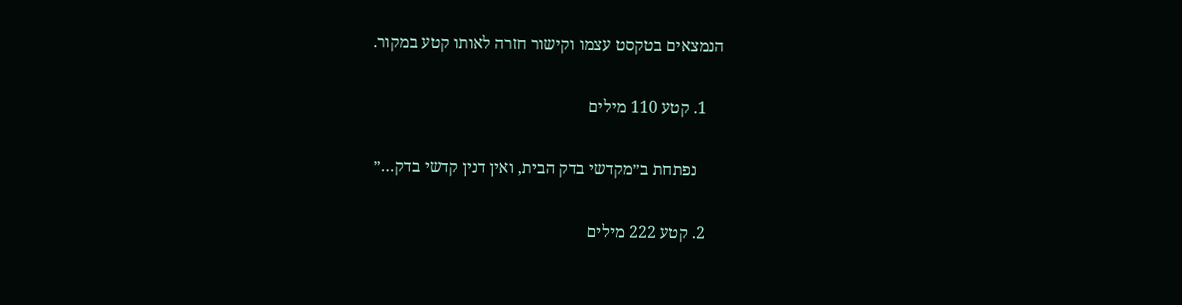הנמצאים בטקסט עצמו וקישור חזרה לאותו קטע במקור.

    1. קטע 110 מילים

      נפתחת ב״מקדשי בדק הבית, ואין דנין קדשי בדק…״

    2. קטע 222 מילים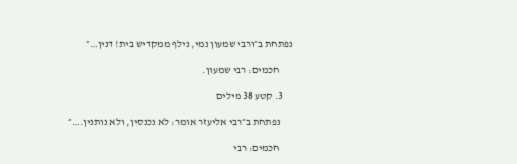נפתחת ב״ורבי שמעון נמי, נילף ממקדיש בית! דנין…״

      חכמים: רבי שמעון.

    3. קטע 38 מילים

      נפתחת ב״רבי אליעזר אומר: לא נכנסין, ולא נותנין.…״

      חכמים: רבי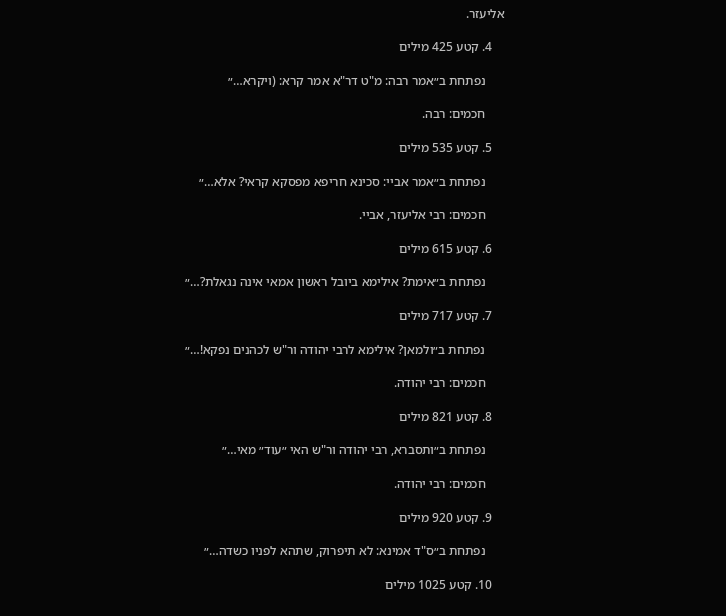אליעזר.

    4. קטע 425 מילים

      נפתחת ב״אמר רבה: מ"ט דר"א אמר קרא: (ויקרא…״

      חכמים: רבה.

    5. קטע 535 מילים

      נפתחת ב״אמר אביי: סכינא חריפא מפסקא קראי? אלא…״

      חכמים: רבי אליעזר, אביי.

    6. קטע 615 מילים

      נפתחת ב״אימת? אילימא ביובל ראשון אמאי אינה נגאלת?…״

    7. קטע 717 מילים

      נפתחת ב״ולמאן? אילימא לרבי יהודה ור"ש לכהנים נפקא!…״

      חכמים: רבי יהודה.

    8. קטע 821 מילים

      נפתחת ב״ותסברא, רבי יהודה ור"ש האי ״עוד״ מאי…״

      חכמים: רבי יהודה.

    9. קטע 920 מילים

      נפתחת ב״ס"ד אמינא: לא תיפרוק, שתהא לפניו כשדה…״

    10. קטע 1025 מילים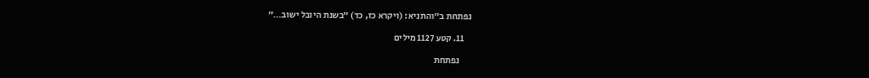נפתחת ב״והתניא: (ויקרא כז, כד) ״בשנת היובל ישוב…״

    11. קטע 1127 מילים

      נפתחת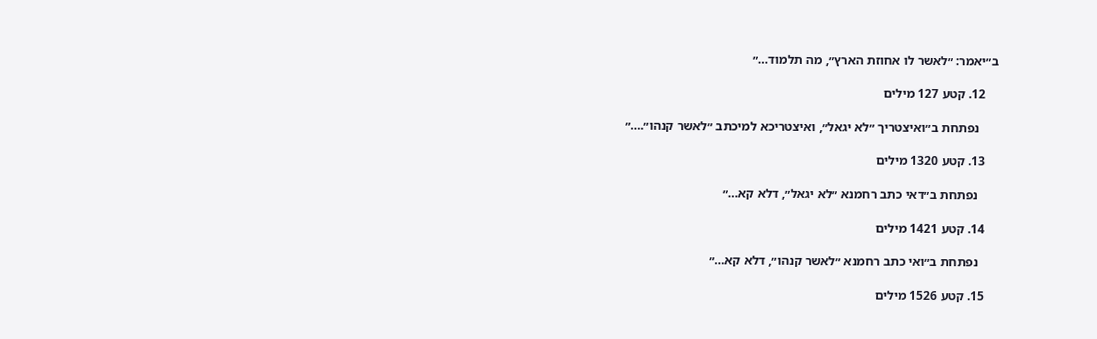ב״יאמר: ״לאשר לו אחוזת הארץ״, מה תלמוד…״

    12. קטע 127 מילים

      נפתחת ב״ואיצטריך ״לא יגאל״, ואיצטריכא למיכתב ״לאשר קנהו״.…״

    13. קטע 1320 מילים

      נפתחת ב״דאי כתב רחמנא ״לא יגאל״, דלא קא…״

    14. קטע 1421 מילים

      נפתחת ב״ואי כתב רחמנא ״לאשר קנהו״, דלא קא…״

    15. קטע 1526 מילים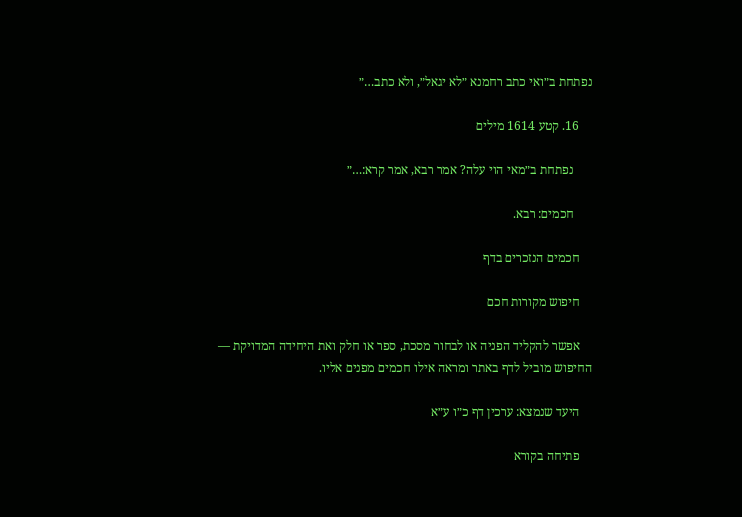נפתחת ב״ואי כתב רחמנא ״לא יגאל״, ולא כתב…״

    16. קטע 1614 מילים

      נפתחת ב״מאי הוי עלה? אמר רבא, אמר קרא:…״

      חכמים: רבא.

    חכמים הנזכרים בדף

    חיפוש מקורות חכם

    אפשר להקליד הפניה או לבחור מסכת, ספר או חלק ואת היחידה המדויקת — החיפוש מוביל לדף באתר ומראה אילו חכמים מפנים אליו.

    היעד שנמצא: ערכין דף כ״ו ע״א

    פתיחה בקורא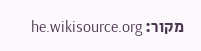מקור: he.wikisource.org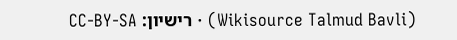(Wikisource Talmud Bavli) · רישיון: CC-BY-SA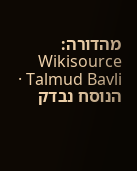מהדורה: Wikisource Talmud Bavli · הנוסח נבדק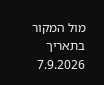מול המקור בתאריך 7.9.2026